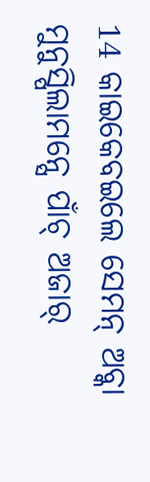14 କାଇକେବଇଲେ ସେମନ୍ ଅବ୍କା ମୁନୁସ୍ପିଲାମନ୍ସେ ପାଁଚ୍ ଅଜାର୍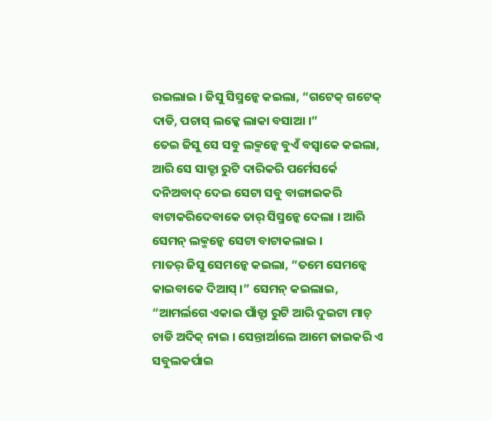ରଇଲାଇ । ଜିସୁ ସିସ୍ମନ୍କେ କଇଲା, “ଗଟେକ୍ ଗଟେକ୍ ଦାଡି, ପଚାସ୍ ଲକ୍କେ ଲାକା ବସାଆ ।”
ତେଇ ଜିସୁ ସେ ସବୁ ଲକ୍ମନ୍କେ ବୁଏଁ ବସ୍ବାକେ କଇଲା, ଆରି ସେ ସାତ୍ଟା ରୁଟି ଦାରିକରି ପର୍ମେସର୍କେ ଦନିଅବାଦ୍ ଦେଇ ସେଟା ସବୁ ବାଙ୍ଗାଇକରି ବାଟାକରିଦେବାକେ ତାର୍ ସିସ୍ମନ୍କେ ଦେଲା । ଆରି ସେମନ୍ ଲକ୍ମନ୍କେ ସେଟା ବାଟାକଲାଇ ।
ମାତର୍ ଜିସୁ ସେମନ୍କେ କଇଲା, “ତମେ ସେମନ୍କେ କାଇବାକେ ଦିଆସ୍ ।” ସେମନ୍ କଇଲାଇ, “ଆମର୍ଲଗେ ଏକାଇ ପାଁଚ୍ଟା ରୁଟି ଆରି ଦୁଇଟା ମାଚ୍ ଚାଡି ଅଦିକ୍ ନାଇ । ସେନ୍ତାର୍ଆଲେ ଆମେ ଜାଇକରି ଏ ସବୁଲକର୍ପାଇ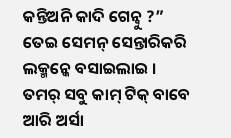କନ୍ତିଅନି କାଦି ଗେନ୍ବୁ ?”
ତେଇ ସେମନ୍ ସେନ୍ତାରିକରି ଲକ୍ମନ୍କେ ବସାଇଲାଇ ।
ତମର୍ ସବୁ କାମ୍ ଟିକ୍ ବାବେ ଆରି ଅର୍ସା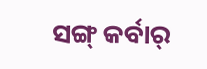ସଙ୍ଗ୍ କର୍ବାର୍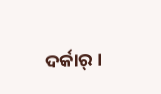ଦର୍କାର୍ ।